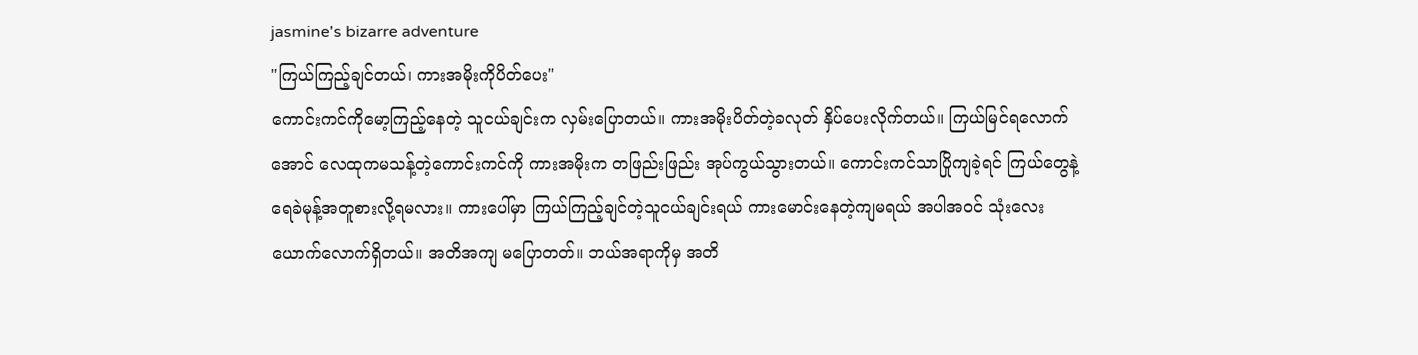jasmine's bizarre adventure
"ကြယ်ကြည့်ချင်တယ်၊ ကားအမိုးကိုပိတ်ပေး"
ကောင်းကင်ကိုမော့ကြည့်နေတဲ့ သူငယ်ချင်းက လှမ်းပြောတယ်။ ကားအမိုးပိတ်တဲ့ခလုတ် နှိပ်ပေးလိုက်တယ်။ ကြယ်မြင်ရလောက်အောင် လေထုကမသန့်တဲ့ကောင်းကင်ကို ကားအမိုးက တဖြည်းဖြည်း အုပ်ကွယ်သွားတယ်။ ကောင်းကင်သာပြိုကျခဲ့ရင် ကြယ်တွေနဲ့ ရေခဲမုန့်အတူစားလို့ရမလား။ ကားပေါ်မှာ ကြယ်ကြည့်ချင်တဲ့သူငယ်ချင်းရယ် ကားမောင်းနေတဲ့ကျမရယ် အပါအဝင် သုံးလေးယောက်လောက်ရှိတယ်။ အတိအကျ မပြောတတ်။ ဘယ်အရာကိုမှ အတိ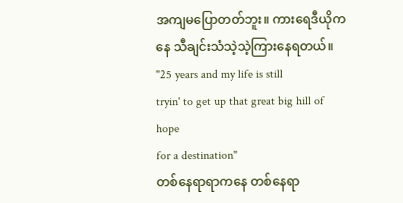အကျမပြောတတ်ဘူး။ ကားရေဒီယိုကနေ သီချင်းသံသဲ့သဲ့ကြားနေရတယ်။
"25 years and my life is still
tryin' to get up that great big hill of hope
for a destination"
တစ်နေရာရာကနေ တစ်နေရာ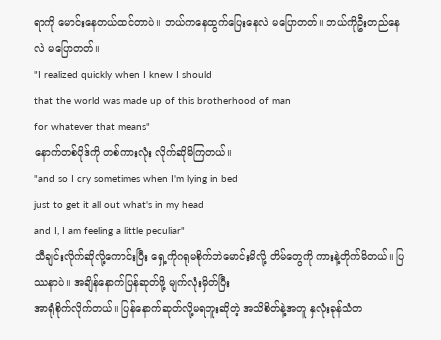ရာကို မောင်းနေတယ်ထင်တာပဲ။ ဘယ်ကနေထွက်ပြေးနေလဲ မပြောတတ်။ ဘယ်ကိုဦးတည်နေလဲ မပြောတတ်။
"I realized quickly when I knew I should
that the world was made up of this brotherhood of man
for whatever that means"
နောက်တစ်ပိုဒ်ကို တစ်ကားလုံး လိုက်ဆိုမိကြတယ်။
"and so I cry sometimes when I'm lying in bed
just to get it all out what's in my head
and I, I am feeling a little peculiar"
သီချင်းလိုက်ဆိုလို့ကောင်းပြီး ရှေ့ကိုဂရုမစိုက်ဘဲမောင်းမိလို့ တိမ်တွေကို ကားနဲ့တိုက်မိတယ်။ ပြဿနာပဲ။ အချိန်နောက်ပြန်ဆုတ်ဖို့ မျက်လုံးမှိတ်ပြီး
အာရုံစိုက်လိုက်တယ်။ ပြန်နောက်ဆုတ်လို့မရဘူးဆိုတဲ့ အသိစိတ်နဲ့အတူ နှလုံးခုန်သံတ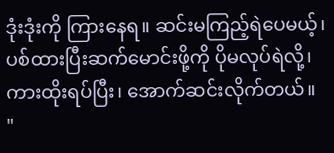ဒုံးဒုံးကို ကြားနေရ။ ဆင်းမကြည့်ရဲပေမယ့်၊ ပစ်ထားပြီးဆက်မောင်းဖို့ကို ပိုမလုပ်ရဲလို့၊ ကားထိုးရပ်ပြီး၊ အောက်ဆင်းလိုက်တယ်။
"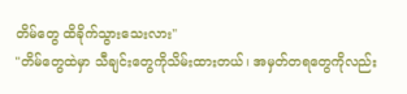တိမ်တွေ ထိခိုက်သွားသေးလား"
"တိမ်တွေထဲမှာ သီချင်းတွေကိုသိမ်းထားတယ်၊ အမှတ်တရတွေကိုလည်း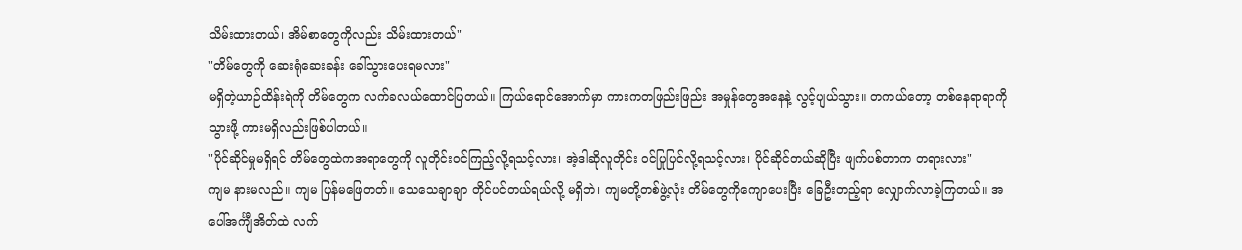သိမ်းထားတယ်၊ အိမ်စာတွေကိုလည်း သိမ်းထားတယ်"
"တိမ်တွေကို ဆေးရုံဆေးခန်း ခေါ်သွားပေးရမလား"
မရှိတဲ့ယာဉ်ထိန်းရဲကို တိမ်တွေက လက်ခလယ်ထောင်ပြတယ်။ ကြယ်ရောင်အောက်မှာ ကားကတဖြည်းဖြည်း အမှုန်တွေအနေနဲ့ လွင့်ပျယ်သွား။ တကယ်တော့ တစ်နေရာရာကိုသွားဖို့ ကားမရှိလည်းဖြစ်ပါတယ်။
"ပိုင်ဆိုင်မှုမရှိရင် တိမ်တွေထဲကအရာတွေကို လူတိုင်းဝင်ကြည့်လို့ရသင့်လား၊ အဲ့ဒါဆိုလူတိုင်း ဝင်ပြုပြင်လို့ရသင့်လား၊ ပိုင်ဆိုင်တယ်ဆိုပြီး ဖျက်ပစ်တာက တရားလား"
ကျမ နားမလည်။ ကျမ ပြန်မဖြေတတ်။ သေသေချာချာ တိုင်ပင်တယ်ရယ်လို့ မရှိဘဲ၊ ကျမတို့တစ်ဖွဲ့လုံး တိမ်တွေကိုကျောပေးပြီး ခြေဦးတည့်ရာ လျှောက်လာခဲ့ကြတယ်။ အပေါ်အင်္ကျီအိတ်ထဲ လက်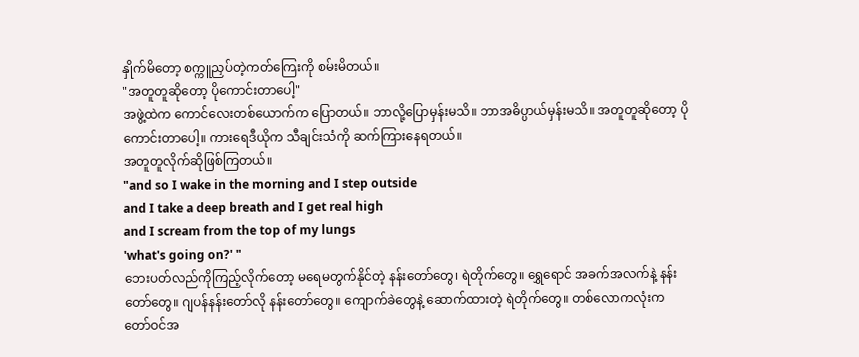နှိုက်မိတော့ စက္ကူညှပ်တဲ့ကတ်ကြေးကို စမ်းမိတယ်။
"အတူတူဆိုတော့ ပိုကောင်းတာပေါ့"
အဖွဲ့ထဲက ကောင်လေးတစ်ယောက်က ပြောတယ်။ ဘာလို့ပြောမှန်းမသိ။ ဘာအဓိပ္ပာယ်မှန်းမသိ။ အတူတူဆိုတော့ ပိုကောင်းတာပေါ့။ ကားရေဒီယိုက သီချင်းသံကို ဆက်ကြားနေရတယ်။
အတူတူလိုက်ဆိုဖြစ်ကြတယ်။
"and so I wake in the morning and I step outside
and I take a deep breath and I get real high
and I scream from the top of my lungs
'what's going on?' "
ဘေးပတ်လည်ကိုကြည့်လိုက်တော့ မရေမတွက်နိုင်တဲ့ နန်းတော်တွေ၊ ရဲတိုက်တွေ။ ရွှေရောင် အခက်အလက်နဲ့ နန်းတော်တွေ။ ဂျပန်နန်းတော်လို နန်းတော်တွေ။ ကျောက်ခဲတွေနဲ့ ဆောက်ထားတဲ့ ရဲတိုက်တွေ။ တစ်လောကလုံးက တော်ဝင်အ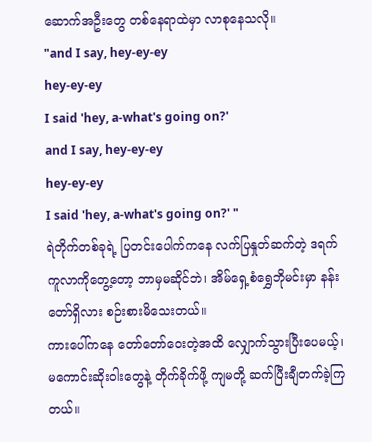ဆောက်အဦးတွေ တစ်နေရာထဲမှာ လာစုနေသလို။
"and I say, hey-ey-ey
hey-ey-ey
I said 'hey, a-what's going on?'
and I say, hey-ey-ey
hey-ey-ey
I said 'hey, a-what's going on?' "
ရဲတိုက်တစ်ခုရဲ့ ပြတင်းပေါက်ကနေ လက်ပြနှုတ်ဆက်တဲ့ ဒရက်ကူလာကိုတွေ့တော့ ဘာမှမဆိုင်ဘဲ၊ အိမ်ရှေ့စံရွှေဘိုမင်းမှာ နန်းတော်ရှိလား စဉ်းစားမိသေးတယ်။
ကားပေါ်ကနေ တော်တော်ဝေးတဲ့အထိ လျှောက်သွားပြီးပေမယ့်၊ မကောင်းဆိုးဝါးတွေနဲ့ တိုက်ခိုက်ဖို့ ကျမတို့ ဆက်ပြီးချီတက်ခဲ့ကြတယ်။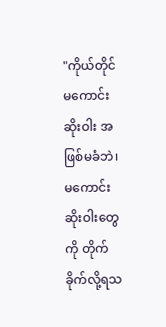"ကိုယ်တိုင် မကောင်းဆိုးဝါး အဖြစ်မခံဘဲ၊ မကောင်းဆိုးဝါးတွေကို တိုက်ခိုက်လို့ရသ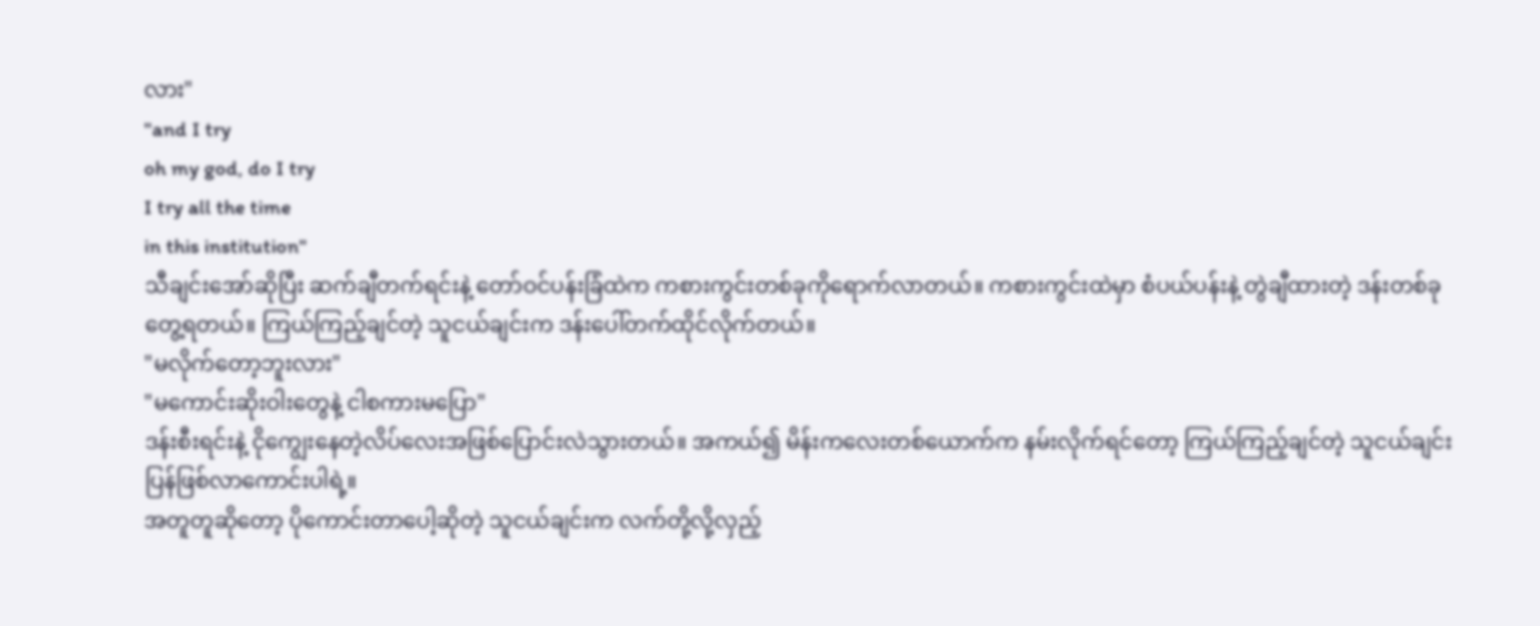လား"
"and I try
oh my god, do I try
I try all the time
in this institution"
သီချင်းအော်ဆိုပြီး ဆက်ချီတက်ရင်းနဲ့ တော်ဝင်ပန်းခြံထဲက ကစားကွင်းတစ်ခုကိုရောက်လာတယ်။ ကစားကွင်းထဲမှာ စံပယ်ပန်းနဲ့ တွဲချီထားတဲ့ ဒန်းတစ်ခုတွေ့ရတယ်။ ကြယ်ကြည့်ချင်တဲ့ သူငယ်ချင်းက ဒန်းပေါ်တက်ထိုင်လိုက်တယ်။
"မလိုက်တော့ဘူးလား"
"မကောင်းဆိုးဝါးတွေနဲ့ ငါစကားမပြော"
ဒန်းစီးရင်းနဲ့ ငိုကျွေးနေတဲ့လိပ်လေးအဖြစ်ပြောင်းလဲသွားတယ်။ အကယ်၍ မိန်းကလေးတစ်ယောက်က နမ်းလိုက်ရင်တော့ ကြယ်ကြည့်ချင်တဲ့ သူငယ်ချင်း ပြန်ဖြစ်လာကောင်းပါရဲ့။
အတူတူဆိုတော့ ပိုကောင်းတာပေါ့ဆိုတဲ့ သူငယ်ချင်းက လက်တို့လို့လှည့်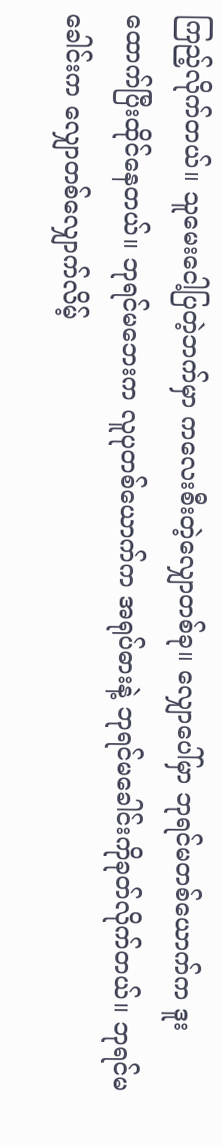ကြည့်လိုက်တယ်။ သူမေးငေါ့ပြတဲ့ဘက်မှာ ကလေးစီးတဲ့လျှောတစ်ခု။ လျှောပေါ်မှာ ဘုရင်မတစ်ယောက်က ဒူးထောက်ပြီးထိုင်နေတယ်။ ဘုရင်မဘေးက လူပုတစ်ယောက်က အရုပ်ဓားနဲ့ ဘုရင်မခေါင်းကိုခုတ်လိုက်တယ်။ ဘုရင်မခေါင်းက လျှောတစ်လျှောက်လိမ့်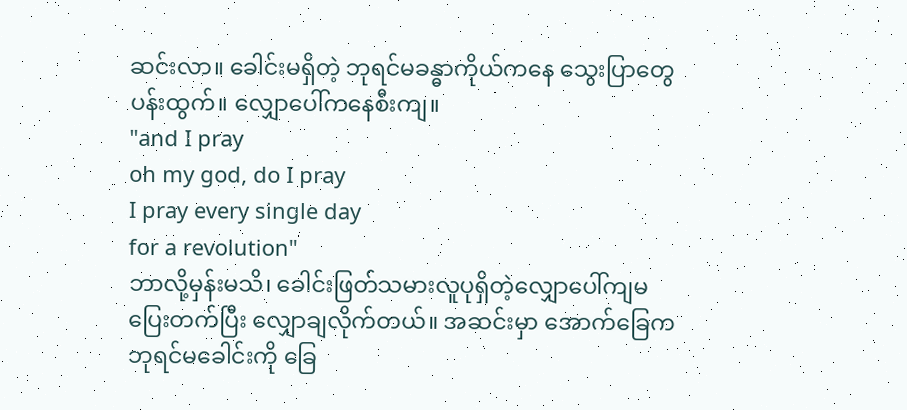ဆင်းလာ။ ခေါင်းမရှိတဲ့ ဘုရင်မခန္ဓာကိုယ်ကနေ သွေးပြာတွေပန်းထွက်။ လျှောပေါ်ကနေစီးကျ။
"and I pray
oh my god, do I pray
I pray every single day
for a revolution"
ဘာလို့မှန်းမသိ၊ ခေါင်းဖြတ်သမားလူပုရှိတဲ့လျှောပေါ်ကျမပြေးတက်ပြီး လျှောချလိုက်တယ်။ အဆင်းမှာ အောက်ခြေက ဘုရင်မခေါင်းကို ခြေ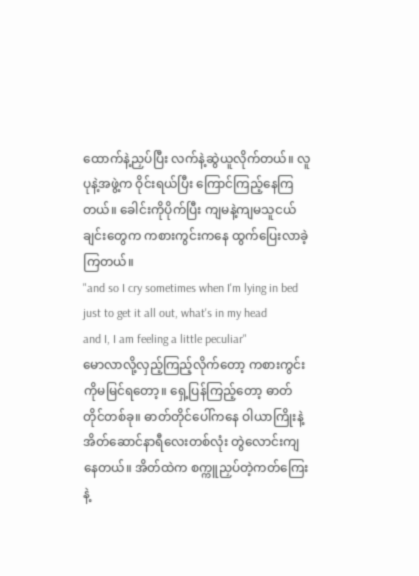ထောက်နဲ့ညှပ်ပြီး လက်နဲ့ဆွဲယူလိုက်တယ်။ လူပုနဲ့အဖွဲ့က ဝိုင်းရယ်ပြီး ကြောင်ကြည့်နေကြတယ်။ ခေါင်းကိုပိုက်ပြီး ကျမနဲ့ကျမသူငယ်ချင်းတွေက ကစားကွင်းကနေ ထွက်ပြေးလာခဲ့ကြတယ်။
"and so I cry sometimes when I'm lying in bed
just to get it all out, what's in my head
and I, I am feeling a little peculiar"
မောလာလို့လှည့်ကြည့်လိုက်တော့ ကစားကွင်းကိုမမြင်ရတော့။ ရှေ့ပြန်ကြည့်တော့ ဓာတ်တိုင်တစ်ခု။ ဓာတ်တိုင်ပေါ်ကနေ ဝါယာကြိုးနဲ့ အိတ်ဆောင်နာရီလေးတစ်လုံး တွဲလောင်းကျနေတယ်။ အိတ်ထဲက စက္ကူညှပ်တဲ့ကတ်ကြေးနဲ့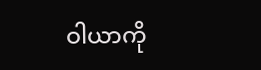ဝါယာကို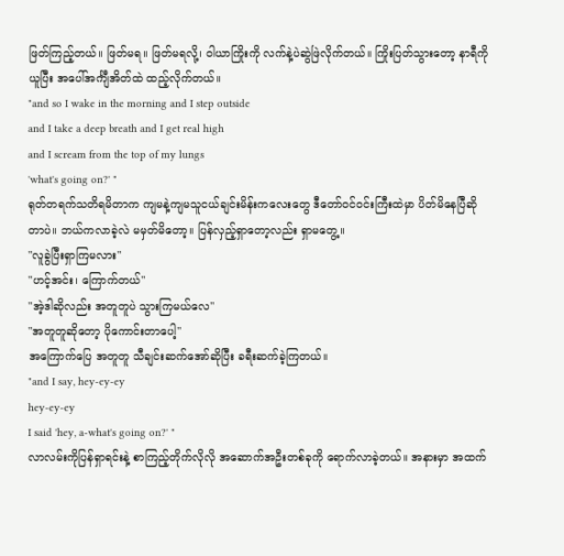ဖြတ်ကြည့်တယ်။ ဖြတ်မရ။ ဖြတ်မရလို့၊ ဝါယာကြိုးကို လက်နဲ့ပဲဆွဲဖြဲလိုက်တယ်။ ကြိုးပြတ်သွားတော့ နာရီကိုယူပြီး အပေါ်အင်္ကျီအိတ်ထဲ ထည့်လိုက်တယ်။
"and so I wake in the morning and I step outside
and I take a deep breath and I get real high
and I scream from the top of my lungs
'what's going on?' "
ရုတ်တရက်သတိရမိတာက ကျမနဲ့ကျမသူငယ်ချင်းမိန်းကလေးတွေ ဒီတော်ဝင်ဝင်းကြီးထဲမှာ ပိတ်မိနေပြီဆိုတာပဲ။ ဘယ်ကလာခဲ့လဲ မမှတ်မိတော့။ ပြန်လှည့်ရှာတော့လည်း ရှာမတွေ့။
"လူခွဲပြီးရှာကြမလား"
"ဟင့်အင်း၊ ကြောက်တယ်"
"အဲ့ဒါဆိုလည်း အတူတူပဲ သွားကြမယ်လေ"
"အတူတူဆိုတော့ ပိုကောင်းတာပေါ့"
အကြောက်ပြေ အတူတူ သီချင်းဆက်အော်ဆိုပြီး ခရီးဆက်ခဲ့ကြတယ်။
"and I say, hey-ey-ey
hey-ey-ey
I said 'hey, a-what's going on?' "
လာလမ်းကိုပြန်ရှာရင်းနဲ့ စာကြည့်တိုက်လိုလို အဆောက်အဦးတစ်ခုကို ရောက်လာခဲ့တယ်။ အနားမှာ အထက်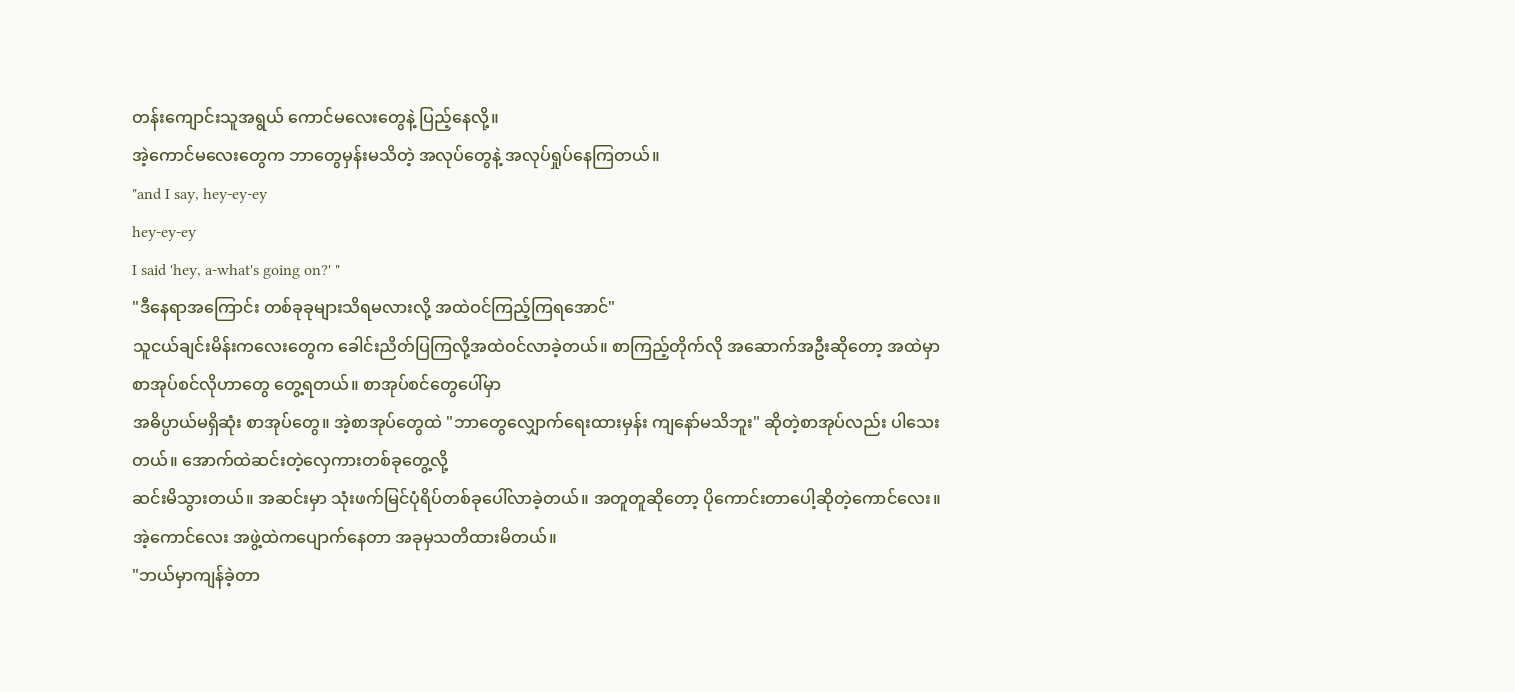တန်းကျောင်းသူအရွယ် ကောင်မလေးတွေနဲ့ ပြည့်နေလို့။
အဲ့ကောင်မလေးတွေက ဘာတွေမှန်းမသိတဲ့ အလုပ်တွေနဲ့ အလုပ်ရှုပ်နေကြတယ်။
"and I say, hey-ey-ey
hey-ey-ey
I said 'hey, a-what's going on?' "
"ဒီနေရာအကြောင်း တစ်ခုခုများသိရမလားလို့ အထဲဝင်ကြည့်ကြရအောင်"
သူငယ်ချင်းမိန်းကလေးတွေက ခေါင်းညိတ်ပြကြလို့အထဲဝင်လာခဲ့တယ်။ စာကြည့်တိုက်လို အဆောက်အဦးဆိုတော့ အထဲမှာ စာအုပ်စင်လိုဟာတွေ တွေ့ရတယ်။ စာအုပ်စင်တွေပေါ်မှာ
အဓိပ္ပာယ်မရှိဆုံး စာအုပ်တွေ။ အဲ့စာအုပ်တွေထဲ "ဘာတွေလျှောက်ရေးထားမှန်း ကျနော်မသိဘူး" ဆိုတဲ့စာအုပ်လည်း ပါသေးတယ်။ အောက်ထဲဆင်းတဲ့လှေကားတစ်ခုတွေ့လို့
ဆင်းမိသွားတယ်။ အဆင်းမှာ သုံးဖက်မြင်ပုံရိပ်တစ်ခုပေါ်လာခဲ့တယ်။ အတူတူဆိုတော့ ပိုကောင်းတာပေါ့ဆိုတဲ့ကောင်လေး။ အဲ့ကောင်လေး အဖွဲ့ထဲကပျောက်နေတာ အခုမှသတိထားမိတယ်။
"ဘယ်မှာကျန်ခဲ့တာ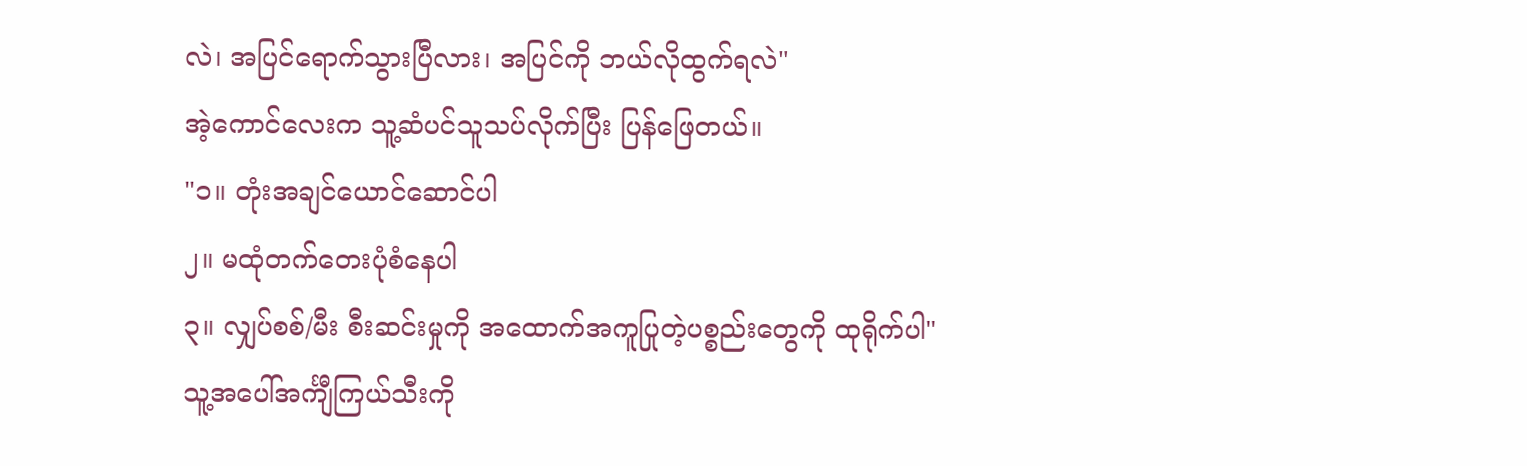လဲ၊ အပြင်ရောက်သွားပြီလား၊ အပြင်ကို ဘယ်လိုထွက်ရလဲ"
အဲ့ကောင်လေးက သူ့ဆံပင်သူသပ်လိုက်ပြီး ပြန်ဖြေတယ်။
"၁။ တုံးအချင်ယောင်ဆောင်ပါ
၂။ မထုံတက်တေးပုံစံနေပါ
၃။ လျှပ်စစ်/မီး စီးဆင်းမှုကို အထောက်အကူပြုတဲ့ပစ္စည်းတွေကို ထုရိုက်ပါ"
သူ့အပေါ်အင်္ကျီကြယ်သီးကို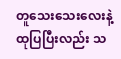တူသေးသေးလေးနဲ့ထုပြပြီးလည်း သ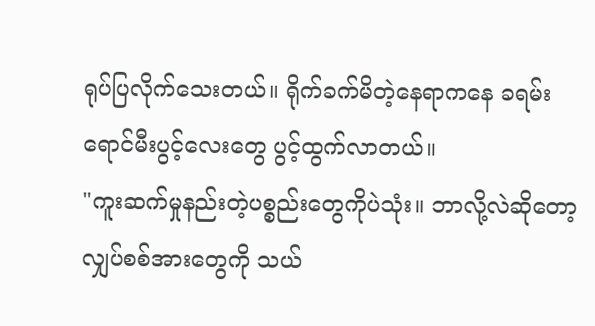ရုပ်ပြလိုက်သေးတယ်။ ရိုက်ခက်မိတဲ့နေရာကနေ ခရမ်းရောင်မီးပွင့်လေးတွေ ပွင့်ထွက်လာတယ်။
"ကူးဆက်မှုနည်းတဲ့ပစ္စည်းတွေကိုပဲသုံး။ ဘာလို့လဲဆိုတော့ လျှပ်စစ်အားတွေကို သယ်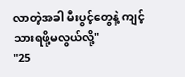လာတဲ့အခါ မီးပွင့်တွေနဲ့ ကျင့်သားရဖို့မလွယ်လို့"
"25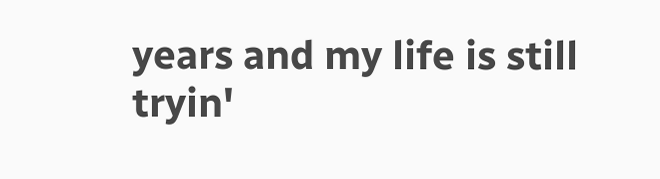years and my life is still
tryin'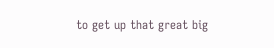to get up that great big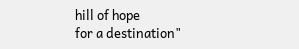hill of hope
for a destination"